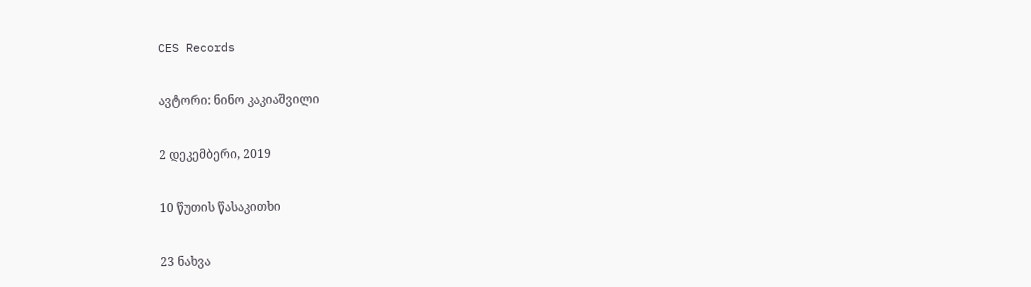CES Records

ავტორი: ნინო კაკიაშვილი

2 დეკემბერი, 2019

10 წუთის წასაკითხი

23 ნახვა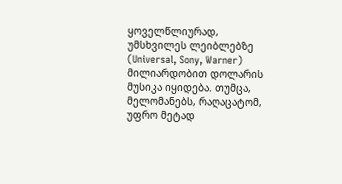ყოველწლიურად, უმსხვილეს ლეიბლებზე (Universal, Sony, Warner) მილიარდობით დოლარის მუსიკა იყიდება. თუმცა, მელომანებს, რაღაცატომ, უფრო მეტად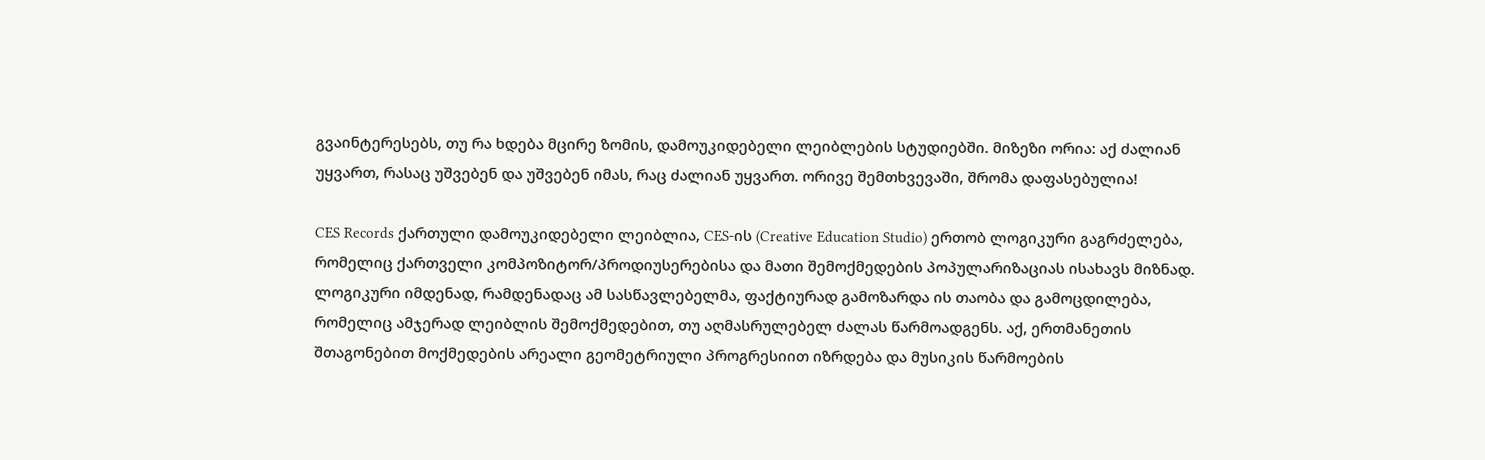გვაინტერესებს, თუ რა ხდება მცირე ზომის, დამოუკიდებელი ლეიბლების სტუდიებში. მიზეზი ორია: აქ ძალიან უყვართ, რასაც უშვებენ და უშვებენ იმას, რაც ძალიან უყვართ. ორივე შემთხვევაში, შრომა დაფასებულია!

CES Records ქართული დამოუკიდებელი ლეიბლია, CES-ის (Creative Education Studio) ერთობ ლოგიკური გაგრძელება, რომელიც ქართველი კომპოზიტორ/პროდიუსერებისა და მათი შემოქმედების პოპულარიზაციას ისახავს მიზნად. ლოგიკური იმდენად, რამდენადაც ამ სასწავლებელმა, ფაქტიურად გამოზარდა ის თაობა და გამოცდილება, რომელიც ამჯერად ლეიბლის შემოქმედებით, თუ აღმასრულებელ ძალას წარმოადგენს. აქ, ერთმანეთის შთაგონებით მოქმედების არეალი გეომეტრიული პროგრესიით იზრდება და მუსიკის წარმოების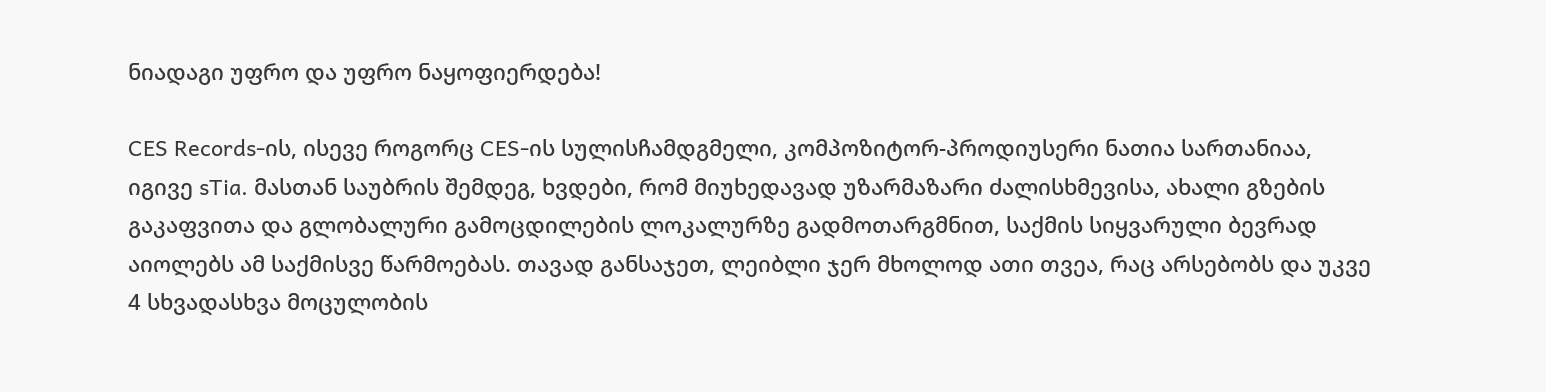ნიადაგი უფრო და უფრო ნაყოფიერდება!

CES Records-ის, ისევე როგორც CES-ის სულისჩამდგმელი, კომპოზიტორ-პროდიუსერი ნათია სართანიაა, იგივე sTia. მასთან საუბრის შემდეგ, ხვდები, რომ მიუხედავად უზარმაზარი ძალისხმევისა, ახალი გზების გაკაფვითა და გლობალური გამოცდილების ლოკალურზე გადმოთარგმნით, საქმის სიყვარული ბევრად აიოლებს ამ საქმისვე წარმოებას. თავად განსაჯეთ, ლეიბლი ჯერ მხოლოდ ათი თვეა, რაც არსებობს და უკვე 4 სხვადასხვა მოცულობის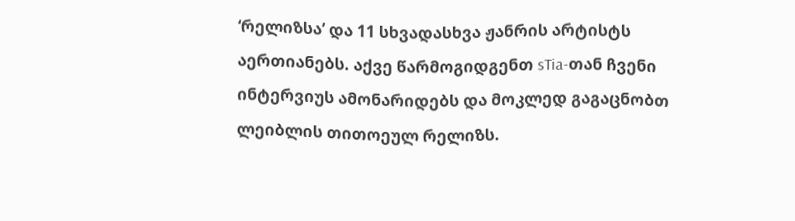‘რელიზსა’ და 11 სხვადასხვა ჟანრის არტისტს აერთიანებს. აქვე წარმოგიდგენთ sTia-თან ჩვენი ინტერვიუს ამონარიდებს და მოკლედ გაგაცნობთ ლეიბლის თითოეულ რელიზს.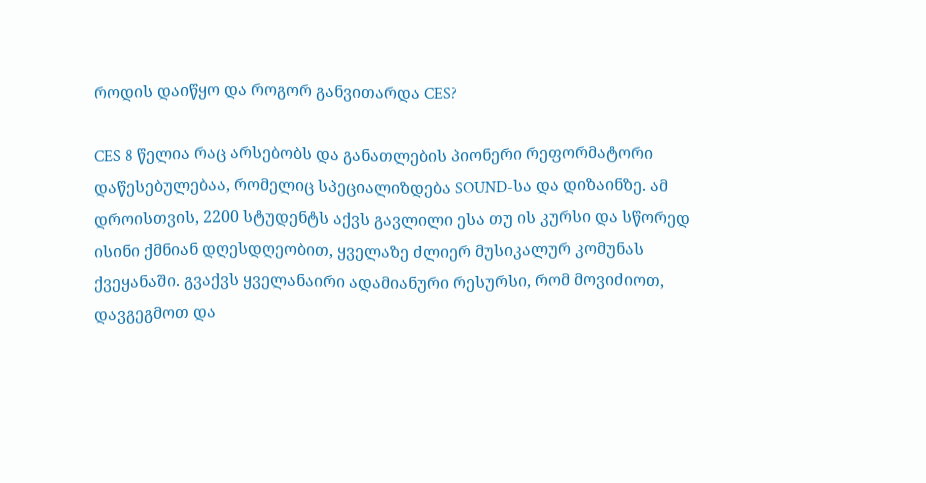როდის დაიწყო და როგორ განვითარდა CES?

CES 8 წელია რაც არსებობს და განათლების პიონერი რეფორმატორი დაწესებულებაა, რომელიც სპეციალიზდება SOUND-სა და დიზაინზე. ამ დროისთვის, 2200 სტუდენტს აქვს გავლილი ესა თუ ის კურსი და სწორედ ისინი ქმნიან დღესდღეობით, ყველაზე ძლიერ მუსიკალურ კომუნას ქვეყანაში. გვაქვს ყველანაირი ადამიანური რესურსი, რომ მოვიძიოთ, დავგეგმოთ და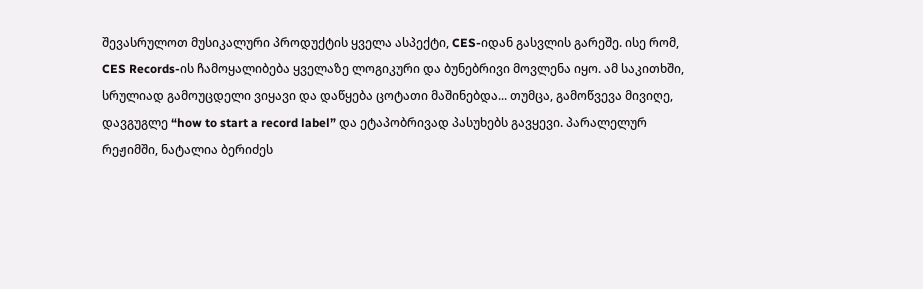შევასრულოთ მუსიკალური პროდუქტის ყველა ასპექტი, CES-იდან გასვლის გარეშე. ისე რომ, CES Records-ის ჩამოყალიბება ყველაზე ლოგიკური და ბუნებრივი მოვლენა იყო. ამ საკითხში, სრულიად გამოუცდელი ვიყავი და დაწყება ცოტათი მაშინებდა... თუმცა, გამოწვევა მივიღე, დავგუგლე “how to start a record label” და ეტაპობრივად პასუხებს გავყევი. პარალელურ რეჟიმში, ნატალია ბერიძეს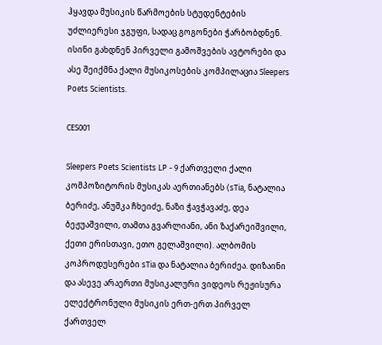ჰყავდა მუსიკის წარმოების სტუდენტების უძლიერესი ჯგუფი, სადაც გოგონები ჭარბობდნენ. ისინი გახდნენ პირველი გამოშვების ავტორები და ასე შეიქმნა ქალი მუსიკოსების კომპილაცია Sleepers Poets Scientists.

CES001

Sleepers Poets Scientists LP - 9 ქართველი ქალი კომპოზიტორის მუსიკას აერთიანებს (sTia, ნატალია ბერიძე, ანუშკა ჩხეიძე, ნაზი ჭავჭავაძე, დეა ბეჟუაშვილი, თამთა გვარლიანი, ანი ზაქარეიშვილი, ქეთი ერისთავი, ეთო გელაშვილი). ალბომის კოპროდუსერები sTia და ნატალია ბერიძეა. დიზაინი და ასევე არაერთი მუსიკალური ვიდეოს რეჟისურა ელექტრონული მუსიკის ერთ-ერთ პირველ ქართველ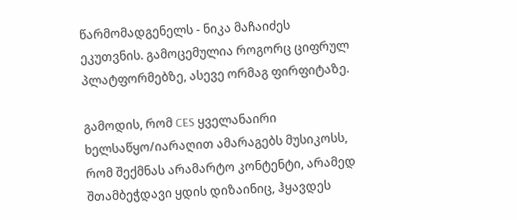წარმომადგენელს - ნიკა მაჩაიძეს ეკუთვნის. გამოცემულია როგორც ციფრულ პლატფორმებზე, ასევე ორმაგ ფირფიტაზე.

გამოდის, რომ CES ყველანაირი ხელსაწყო/იარაღით ამარაგებს მუსიკოსს, რომ შექმნას არამარტო კონტენტი, არამედ შთამბეჭდავი ყდის დიზაინიც, ჰყავდეს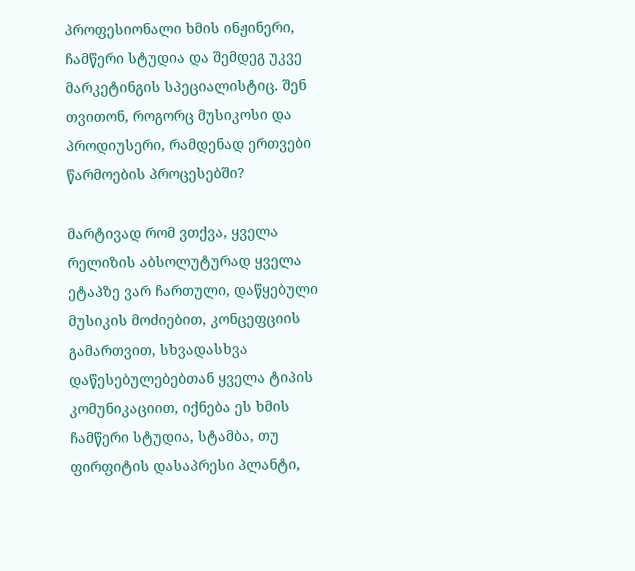პროფესიონალი ხმის ინჟინერი, ჩამწერი სტუდია და შემდეგ უკვე მარკეტინგის სპეციალისტიც. შენ თვითონ, როგორც მუსიკოსი და პროდიუსერი, რამდენად ერთვები წარმოების პროცესებში?

მარტივად რომ ვთქვა, ყველა რელიზის აბსოლუტურად ყველა ეტაპზე ვარ ჩართული, დაწყებული მუსიკის მოძიებით, კონცეფციის გამართვით, სხვადასხვა დაწესებულებებთან ყველა ტიპის კომუნიკაციით, იქნება ეს ხმის ჩამწერი სტუდია, სტამბა, თუ ფირფიტის დასაპრესი პლანტი,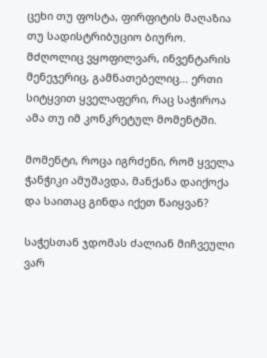ცეხი თუ ფოსტა, ფირფიტის მაღაზია თუ სადისტრიბუციო ბიურო. მძღოლიც ვყოფილვარ, ინვენტარის მენეჯერიც, გამნათებელიც... ერთი სიტყვით ყველაფერი, რაც საჭიროა ამა თუ იმ კონკრეტულ მომენტში.

მომენტი, როცა იგრძენი, რომ ყველა ჭანჭიკი ამუშავდა, მანქანა დაიქოქა და საითაც გინდა იქეთ წაიყვან?

საჭესთან ჯდომას ძალიან მიჩვეული ვარ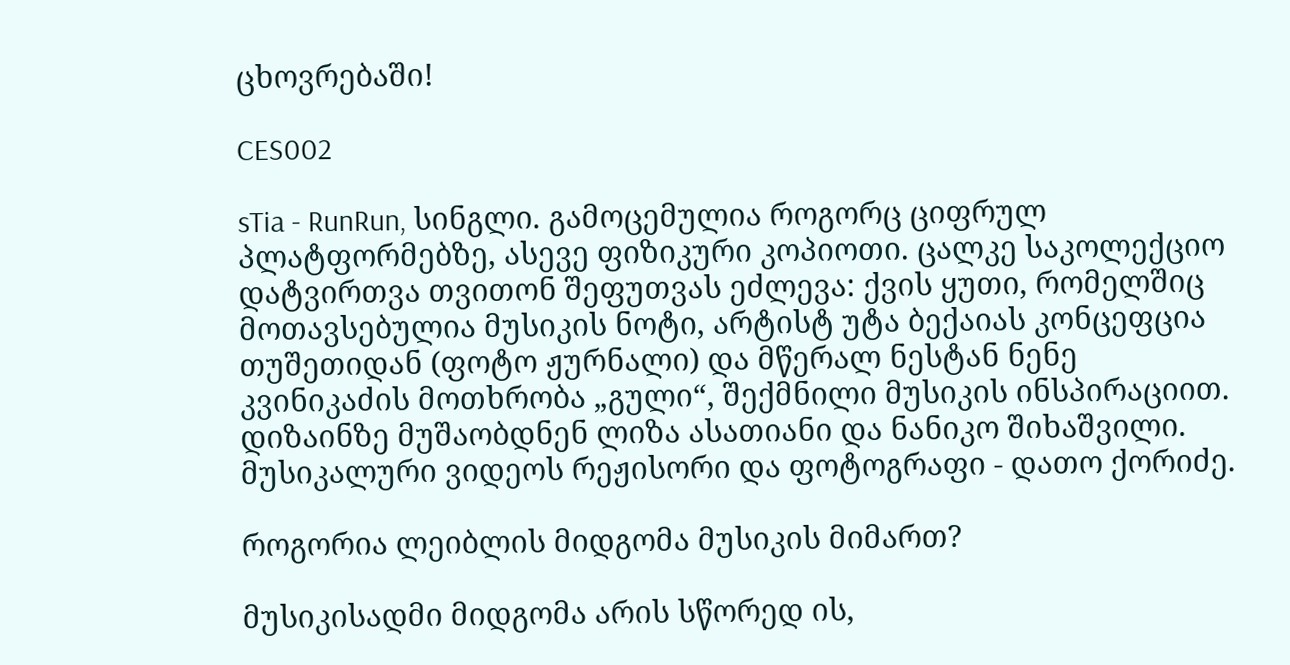ცხოვრებაში!

CES002

sTia - RunRun, სინგლი. გამოცემულია როგორც ციფრულ პლატფორმებზე, ასევე ფიზიკური კოპიოთი. ცალკე საკოლექციო დატვირთვა თვითონ შეფუთვას ეძლევა: ქვის ყუთი, რომელშიც მოთავსებულია მუსიკის ნოტი, არტისტ უტა ბექაიას კონცეფცია თუშეთიდან (ფოტო ჟურნალი) და მწერალ ნესტან ნენე კვინიკაძის მოთხრობა „გული“, შექმნილი მუსიკის ინსპირაციით. დიზაინზე მუშაობდნენ ლიზა ასათიანი და ნანიკო შიხაშვილი. მუსიკალური ვიდეოს რეჟისორი და ფოტოგრაფი - დათო ქორიძე.

როგორია ლეიბლის მიდგომა მუსიკის მიმართ?

მუსიკისადმი მიდგომა არის სწორედ ის,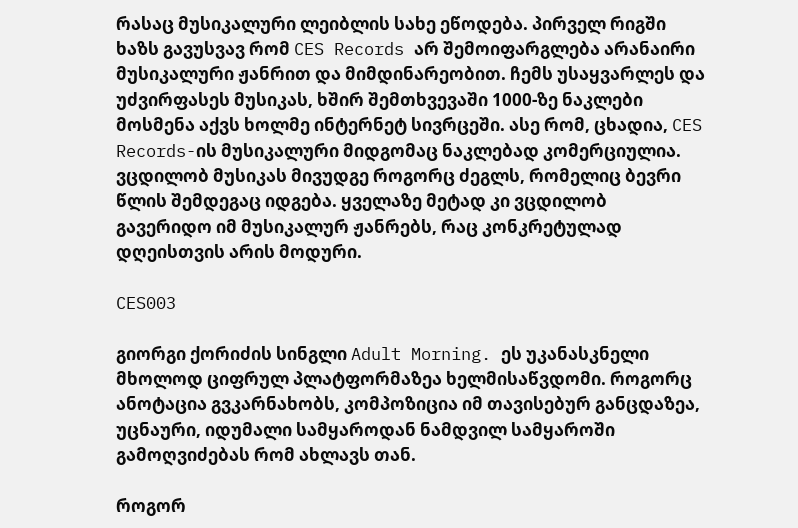რასაც მუსიკალური ლეიბლის სახე ეწოდება. პირველ რიგში ხაზს გავუსვავ რომ CES Records არ შემოიფარგლება არანაირი მუსიკალური ჟანრით და მიმდინარეობით. ჩემს უსაყვარლეს და უძვირფასეს მუსიკას, ხშირ შემთხვევაში 1000-ზე ნაკლები მოსმენა აქვს ხოლმე ინტერნეტ სივრცეში. ასე რომ, ცხადია, CES Records-ის მუსიკალური მიდგომაც ნაკლებად კომერციულია. ვცდილობ მუსიკას მივუდგე როგორც ძეგლს, რომელიც ბევრი წლის შემდეგაც იდგება. ყველაზე მეტად კი ვცდილობ გავერიდო იმ მუსიკალურ ჟანრებს, რაც კონკრეტულად დღეისთვის არის მოდური.

CES003

გიორგი ქორიძის სინგლი Adult Morning. ეს უკანასკნელი მხოლოდ ციფრულ პლატფორმაზეა ხელმისაწვდომი. როგორც ანოტაცია გვკარნახობს, კომპოზიცია იმ თავისებურ განცდაზეა, უცნაური, იდუმალი სამყაროდან ნამდვილ სამყაროში გამოღვიძებას რომ ახლავს თან.

როგორ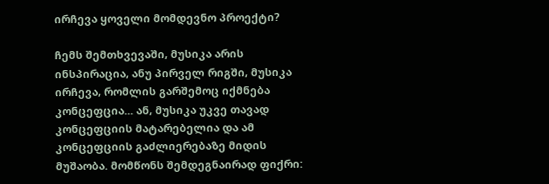ირჩევა ყოველი მომდევნო პროექტი?

ჩემს შემთხვევაში, მუსიკა არის ინსპირაცია, ანუ პირველ რიგში, მუსიკა ირჩევა, რომლის გარშემოც იქმნება კონცეფცია... ან, მუსიკა უკვე თავად კონცეფციის მატარებელია და ამ კონცეფციის გაძლიერებაზე მიდის მუშაობა. მომწონს შემდეგნაირად ფიქრი: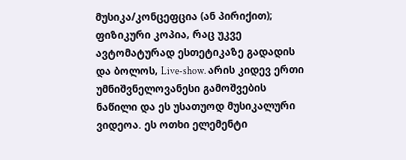მუსიკა/კონცეფცია (ან პირიქით); ფიზიკური კოპია, რაც უკვე ავტომატურად ესთეტიკაზე გადადის და ბოლოს, Live-show. არის კიდევ ერთი უმნიშვნელოვანესი გამოშვების ნაწილი და ეს უსათუოდ მუსიკალური ვიდეოა. ეს ოთხი ელემენტი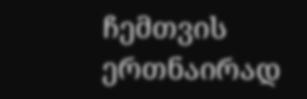ჩემთვის ერთნაირად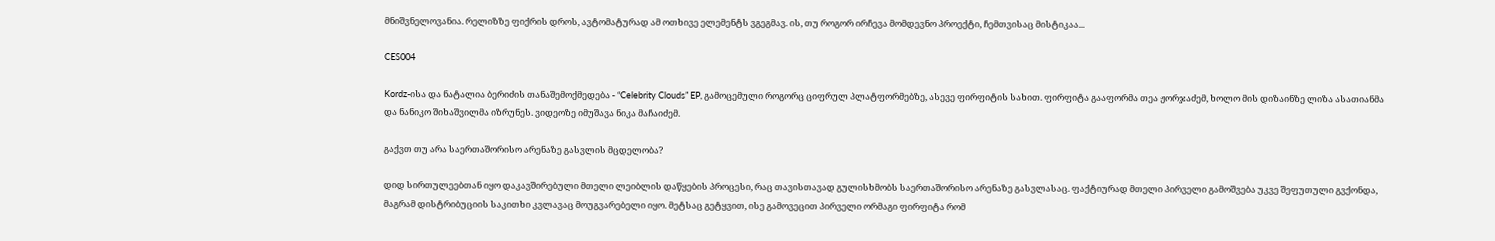მნიშვნელოვანია. რელიზზე ფიქრის დროს, ავტომატურად ამ ოთხივე ელემენტს ვგეგმავ. ის, თუ როგორ ირჩევა მომდევნო პროექტი, ჩემთვისაც მისტიკაა...

CES004

Kordz-ისა და ნატალია ბერიძის თანაშემოქმედება - “Celebrity Clouds” EP, გამოცემული როგორც ციფრულ პლატფორმებზე, ასევე ფირფიტის სახით. ფირფიტა გააფორმა თეა ჟორჯაძემ, ხოლო მის დიზაინზე ლიზა ასათიანმა და ნანიკო შიხაშვილმა იზრუნეს. ვიდეოზე იმუშავა ნიკა მაჩაიძემ.

გაქვთ თუ არა საერთაშორისო არენაზე გასვლის მცდელობა?

დიდ სირთულეებთან იყო დაკავშირებული მთელი ლეიბლის დაწყების პროცესი, რაც თავისთავად გულისხმობს საერთაშორისო არენაზე გასვლასაც. ფაქტიურად მთელი პირველი გამოშვება უკვე შეფუთული გვქონდა, მაგრამ დისტრიბუციის საკითხი კვლავაც მოუგვარებელი იყო. მეტსაც გეტყვით, ისე გამოვეცით პირველი ორმაგი ფირფიტა რომ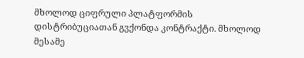მხოლოდ ციფრული პლატფორმის დისტრიბუციათან გვქონდა კონტრაქტი. მხოლოდ მესამე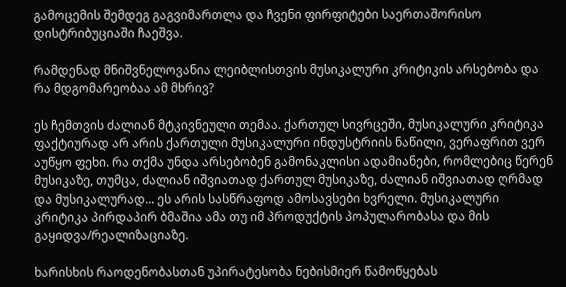გამოცემის შემდეგ გაგვიმართლა და ჩვენი ფირფიტები საერთაშორისო დისტრიბუციაში ჩაეშვა.

რამდენად მნიშვნელოვანია ლეიბლისთვის მუსიკალური კრიტიკის არსებობა და რა მდგომარეობაა ამ მხრივ?

ეს ჩემთვის ძალიან მტკივნეული თემაა. ქართულ სივრცეში, მუსიკალური კრიტიკა ფაქტიურად არ არის ქართული მუსიკალური ინდუსტრიის ნაწილი, ვერაფრით ვერ აუწყო ფეხი. რა თქმა უნდა არსებობენ გამონაკლისი ადამიანები, რომლებიც წერენ მუსიკაზე, თუმცა, ძალიან იშვიათად ქართულ მუსიკაზე, ძალიან იშვიათად ღრმად და მუსიკალურად... ეს არის სასწრაფოდ ამოსავსები ხვრელი. მუსიკალური კრიტიკა პირდაპირ ბმაშია ამა თუ იმ პროდუქტის პოპულარობასა და მის გაყიდვა/რეალიზაციაზე.

ხარისხის რაოდენობასთან უპირატესობა ნებისმიერ წამოწყებას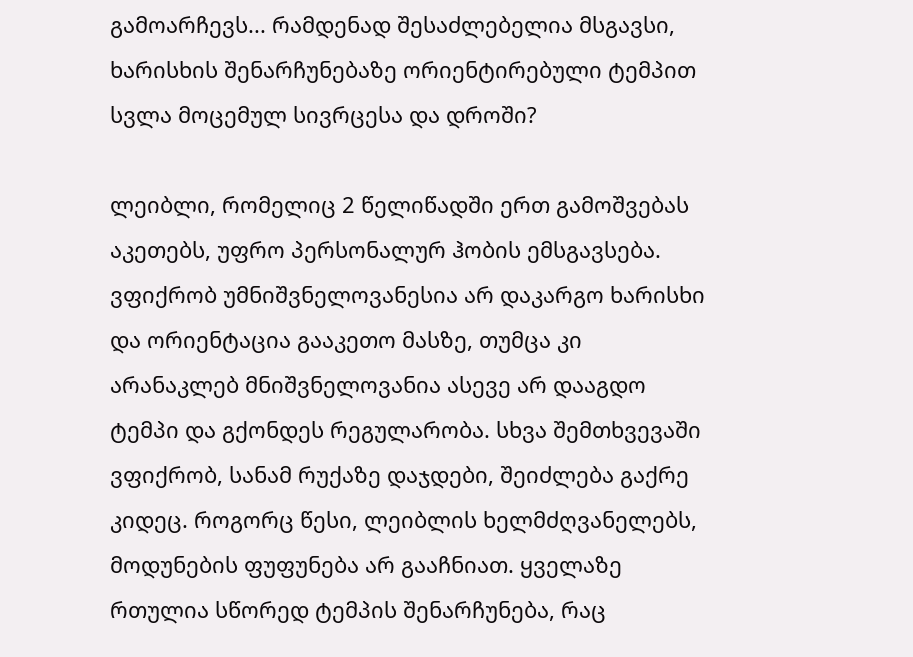გამოარჩევს... რამდენად შესაძლებელია მსგავსი, ხარისხის შენარჩუნებაზე ორიენტირებული ტემპით სვლა მოცემულ სივრცესა და დროში?

ლეიბლი, რომელიც 2 წელიწადში ერთ გამოშვებას აკეთებს, უფრო პერსონალურ ჰობის ემსგავსება. ვფიქრობ უმნიშვნელოვანესია არ დაკარგო ხარისხი და ორიენტაცია გააკეთო მასზე, თუმცა კი არანაკლებ მნიშვნელოვანია ასევე არ დააგდო ტემპი და გქონდეს რეგულარობა. სხვა შემთხვევაში ვფიქრობ, სანამ რუქაზე დაჯდები, შეიძლება გაქრე კიდეც. როგორც წესი, ლეიბლის ხელმძღვანელებს, მოდუნების ფუფუნება არ გააჩნიათ. ყველაზე რთულია სწორედ ტემპის შენარჩუნება, რაც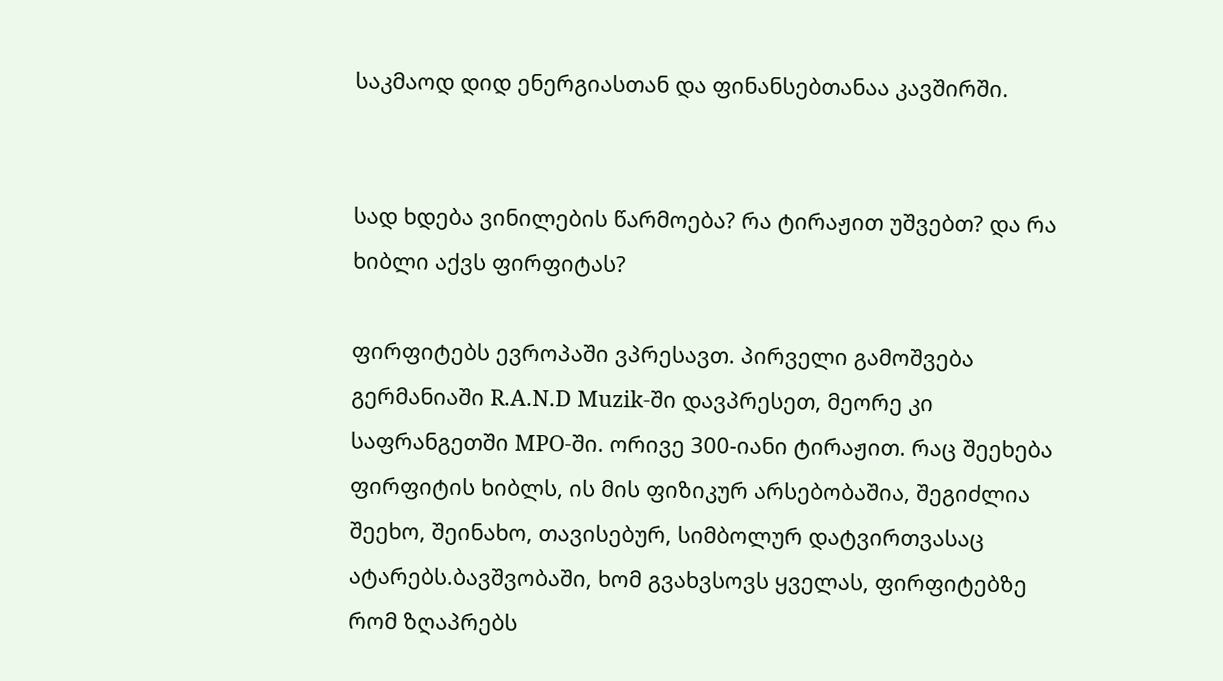საკმაოდ დიდ ენერგიასთან და ფინანსებთანაა კავშირში.


სად ხდება ვინილების წარმოება? რა ტირაჟით უშვებთ? და რა ხიბლი აქვს ფირფიტას?

ფირფიტებს ევროპაში ვპრესავთ. პირველი გამოშვება გერმანიაში R.A.N.D Muzik-ში დავპრესეთ, მეორე კი საფრანგეთში MPO-ში. ორივე 300-იანი ტირაჟით. რაც შეეხება ფირფიტის ხიბლს, ის მის ფიზიკურ არსებობაშია, შეგიძლია შეეხო, შეინახო, თავისებურ, სიმბოლურ დატვირთვასაც ატარებს.ბავშვობაში, ხომ გვახვსოვს ყველას, ფირფიტებზე რომ ზღაპრებს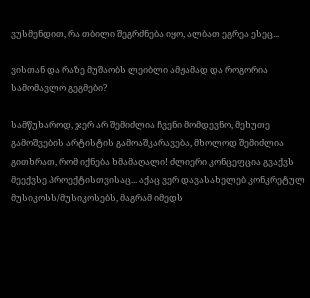ვუსმენდით, რა თბილი შეგრძნება იყო, ალბათ ეგრეა ესეც...

ვისთან და რაზე მუშაობს ლეიბლი ამჟამად და როგორია სამომავლო გეგმები?

სამწუხაროდ, ჯერ არ შემიძლია ჩვენი მომდევნო, მეხუთე გამოშვების არტისტის გამოაშკარავება, მხოლოდ შემიძლია გითხრათ, რომ იქნება ხმამაღალი! ძლიერი კონცეფცია გვაქვს მეექვსე პროექტისთვისაც... აქაც ვერ დავასახელებ კონკრეტულ მუსიკოსს/მუსიკოსებს, მაგრამ იმედს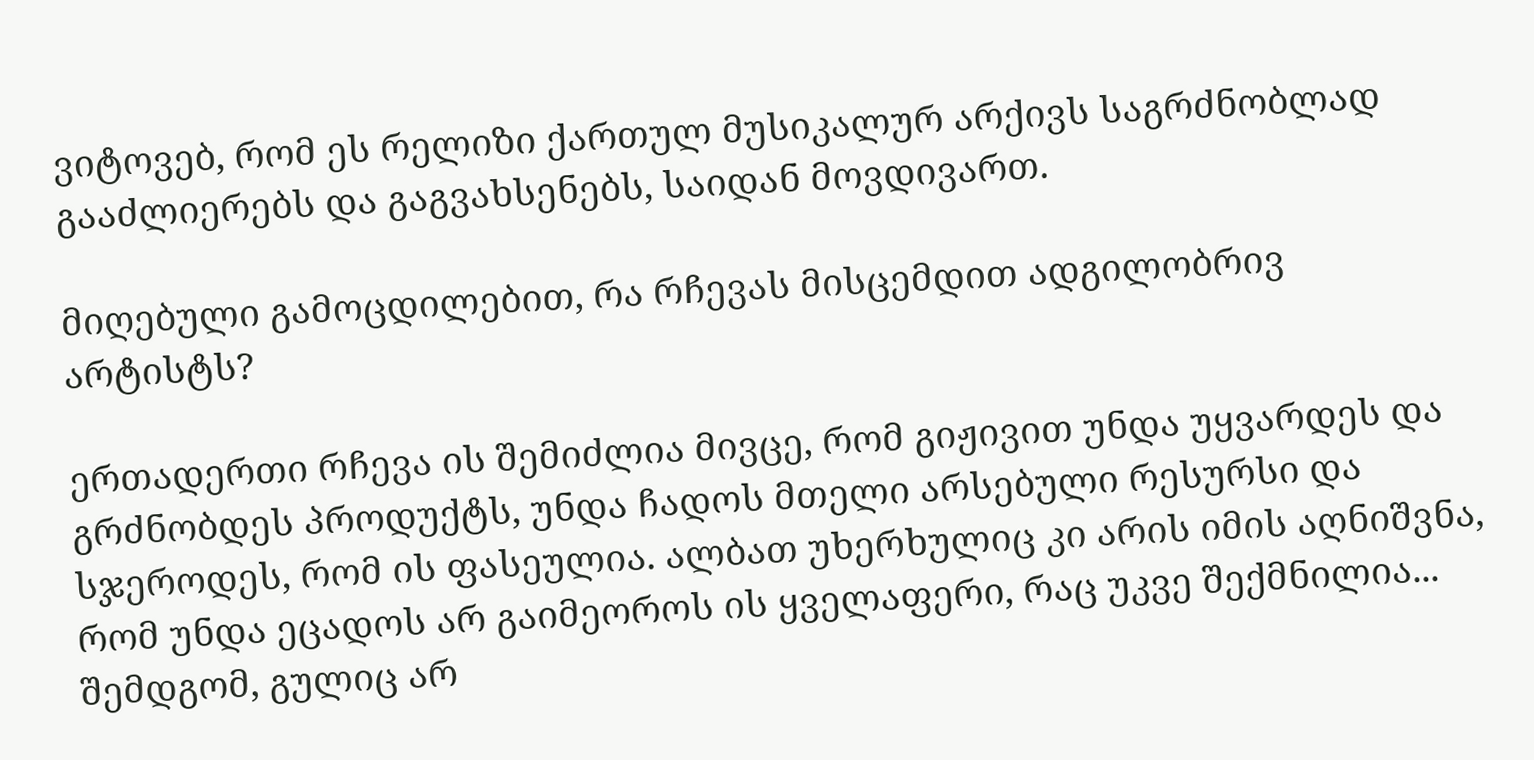ვიტოვებ, რომ ეს რელიზი ქართულ მუსიკალურ არქივს საგრძნობლად გააძლიერებს და გაგვახსენებს, საიდან მოვდივართ.

მიღებული გამოცდილებით, რა რჩევას მისცემდით ადგილობრივ არტისტს?

ერთადერთი რჩევა ის შემიძლია მივცე, რომ გიჟივით უნდა უყვარდეს და გრძნობდეს პროდუქტს, უნდა ჩადოს მთელი არსებული რესურსი და სჯეროდეს, რომ ის ფასეულია. ალბათ უხერხულიც კი არის იმის აღნიშვნა, რომ უნდა ეცადოს არ გაიმეოროს ის ყველაფერი, რაც უკვე შექმნილია... შემდგომ, გულიც არ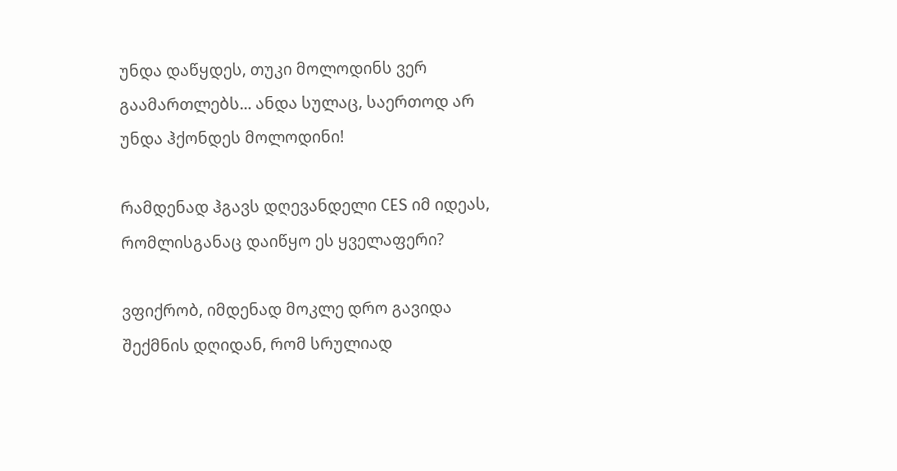უნდა დაწყდეს, თუკი მოლოდინს ვერ გაამართლებს... ანდა სულაც, საერთოდ არ უნდა ჰქონდეს მოლოდინი!

რამდენად ჰგავს დღევანდელი CES იმ იდეას, რომლისგანაც დაიწყო ეს ყველაფერი?

ვფიქრობ, იმდენად მოკლე დრო გავიდა შექმნის დღიდან, რომ სრულიად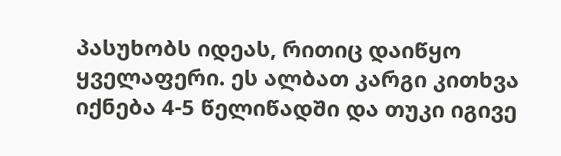პასუხობს იდეას, რითიც დაიწყო ყველაფერი. ეს ალბათ კარგი კითხვა იქნება 4-5 წელიწადში და თუკი იგივე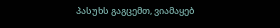პასუხს გაგცემთ, ვიამაყებ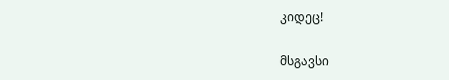კიდეც!

მსგავსი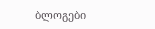ბლოგები